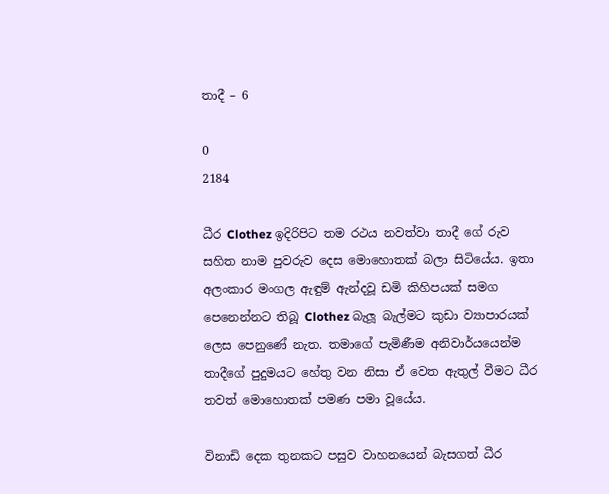තාදී – 6

0
2184

ධීර Clothez ඉදිරිපිට තම රථය නවත්වා තාදී ගේ රුව සහිත නාම පුවරුව දෙස මොහොතක් බලා සිටියේය. ඉතා අලංකාර මංගල ඇඳුම් ඇන්දවූ ඩමි කිහිපයක් සමග පෙනෙන්නට තිබූ Clothez බැලූ බැල්මට කුඩා ව්‍යාපාරයක් ලෙස පෙනුණේ නැත. තමාගේ පැමිණීම අනිවාර්යයෙන්ම තාදීගේ පුදුමයට හේතු වන නිසා ඒ වෙත ඇතුල් වීමට ධීර තවත් මොහොතක් පමණ පමා වූයේය.

විනාඩි දෙක තුනකට පසුව වාහනයෙන් බැසගත් ධීර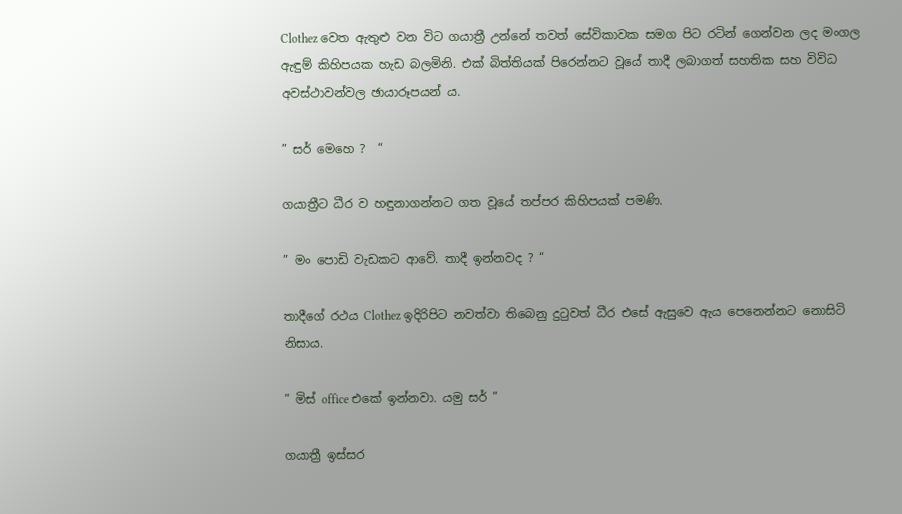Clothez වෙත ඇතුළු වන විට ගයාත්‍රී උන්නේ තවත් සේවිකාවක සමග පිට රටින් ගෙන්වන ලද මංගල ඇඳුම් කිහිපයක හැඩ බලමිනි. එක් බිත්තියක් පිරෙන්නට වූයේ තාදී ලබාගත් සහතික සහ විවිධ අවස්ථාවන්වල ඡායාරූපයන් ය.

” සර් මෙහෙ ?  “

ගයාත්‍රීට ධීර ව හඳුනාගන්නට ගත වූයේ තප්පර කිහිපයක් පමණි.

” මං පොඩි වැඩකට ආවේ. තාදී ඉන්නවද ? “

තාදීගේ රථය Clothez ඉදිරිපිට නවත්වා තිබෙනු දුටුවත් ධීර එසේ ඇසුවෙ ඇය පෙනෙන්නට නොසිටි නිසාය.

” මිස් office එකේ ඉන්නවා. යමු සර් ”

ගයාත්‍රී ඉස්සර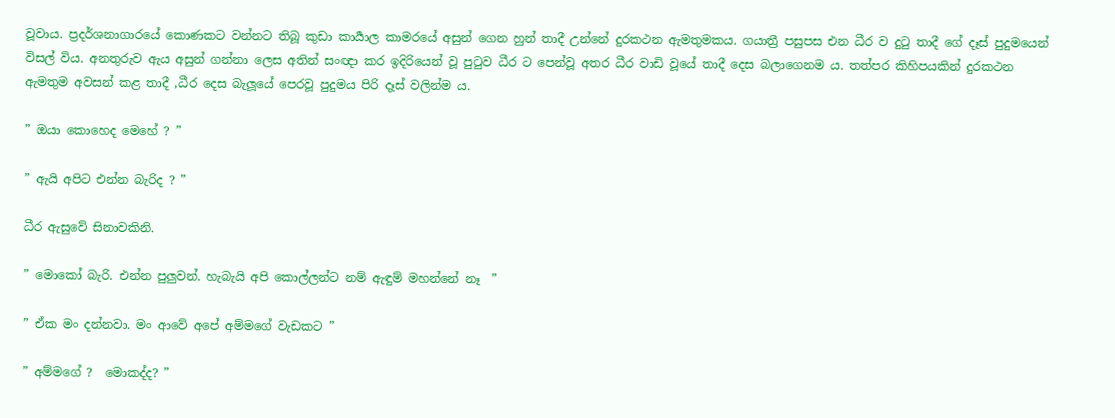වූවාය. ප්‍රදර්ශනාගාරයේ කොණකට වන්නට තිබූ කුඩා කාර්‍යාල කාමරයේ අසුන් ගෙන හුන් තාදී උන්නේ දුරකථන ඇමතුමකය. ගයාත්‍රී පසුපස එන ධීර ව දුටු තාදී ගේ දෑස් පුදුමයෙන් විසල් විය. අනතුරුව ඇය අසුන් ගන්නා ලෙස අතින් සංඥා කර ඉදිරියෙන් වූ පුටුව ධීර ට පෙන්වූ අතර ධීර වාඩි වූයේ තාදී දෙස බලාගෙනම ය. තත්පර කිහිපයකින් දුරකථන ඇමතුම අවසන් කළ තාදී ,ධීර දෙස බැලූයේ පෙරවූ පුදුමය පිරි දෑස් වලින්ම ය.

” ඔයා කොහෙද මෙහේ ? ”

” ඇයි අපිට එන්න බැරිද ? ”

ධීර ඇසුවේ සිනාවකිනි.

” මොකෝ බැරි. එන්න පුලුවන්. හැබැයි අපි කොල්ලන්ට නම් ඇඳුම් මහන්නේ නෑ  ”

” ඒක මං දන්නවා. මං ආවේ අපේ අම්මගේ වැඩකට ”

” අම්මගේ ?  මොකද්ද? ”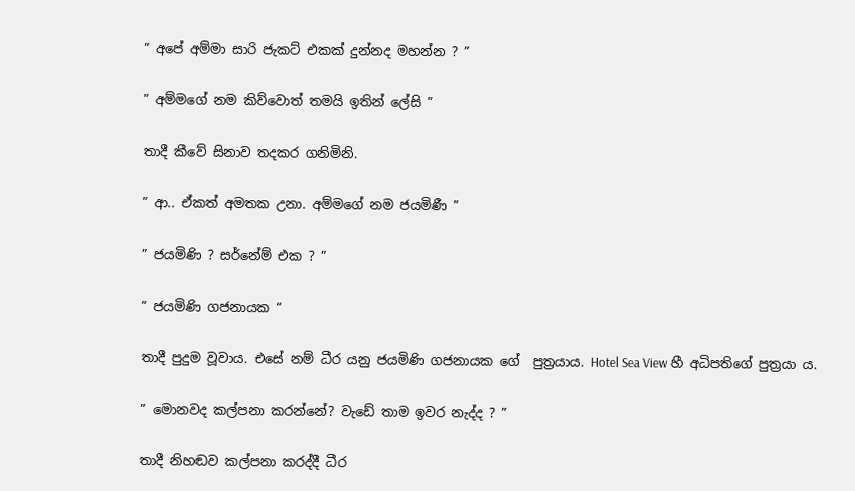” අපේ අම්මා සාරි ජැකට් එකක් දුන්නද මහන්න ? ”

” අම්මගේ නම කිව්වොත් තමයි ඉතින් ලේසි ”

තාදී කීවේ සිනාව තදකර ගනිමිනි.

” ආ.. ඒකත් අමතක උනා. අම්මගේ නම ජයමිණී ”

” ජයමිණි ? සර්නේම් එක ? ”

” ජයමිණි ගජනායක “

තාදී පුදුම වූවාය. එසේ නම් ධීර යනු ජයමිණි ගජනායක ගේ  පුත්‍රයාය. Hotel Sea View හී අධිපතිගේ පුත්‍රයා ය.

” මොනවද කල්පනා කරන්නේ? වැඩේ තාම ඉවර නැද්ද ? ”

තාදී නිහඬව කල්පනා කරද්දී ධීර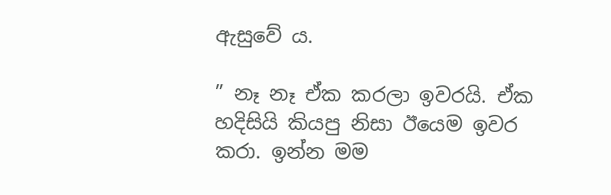ඇසුවේ ය.

” නෑ නෑ ඒක කරලා ඉවරයි. ඒක හදිසියි කියපු නිසා ඊයෙම ඉවර කරා. ඉන්න මම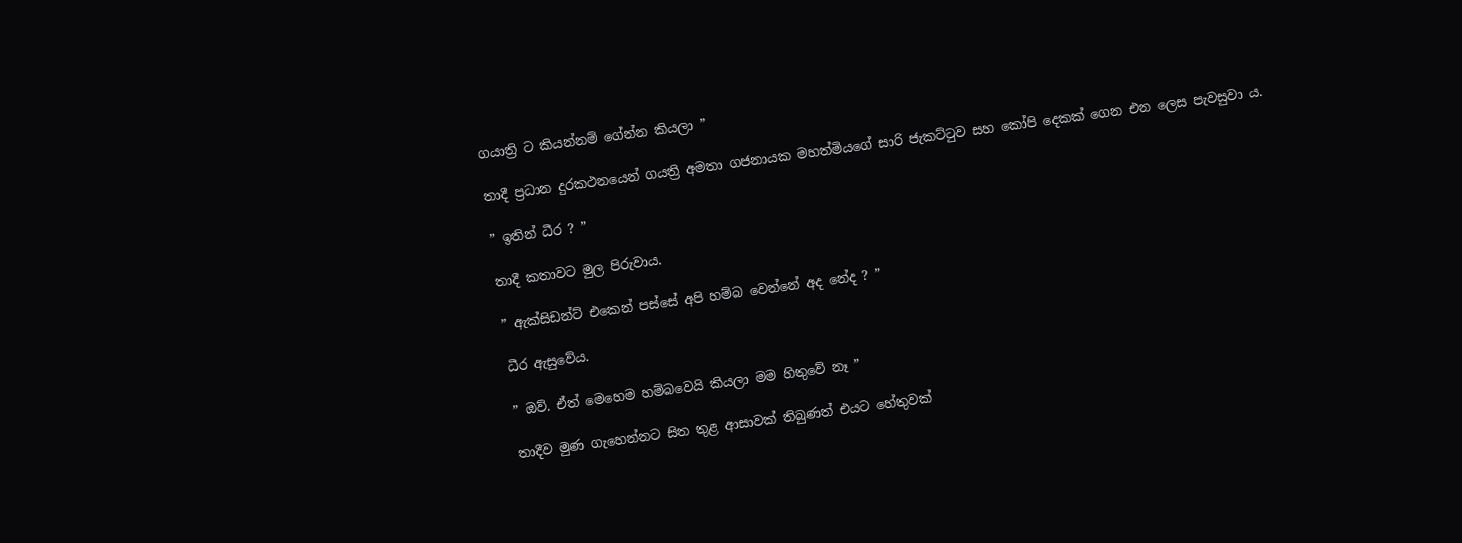ගයාත්‍රි ට කියන්නම් ගේන්න කියලා ”

තාදී ප්‍රධාන දුරකථනයෙන් ගයත්‍රි අමතා ගජනායක මහත්මියගේ සාරි ජැකට්ටුව සහ කෝපි දෙකක් ගෙන එන ලෙස පැවසුවා ය.

” ඉතින් ධීර ? ”

තාදී කතාවට මුල පිරුවාය.

” ඇක්සිඩන්ට් එකෙන් පස්සේ අපි හම්බ වෙන්නේ අද නේද ? ”

ධීර ඇසුවේය.

” ඔව්. ඒත් මෙහෙම හම්බවෙයි කියලා මම හිතුවේ නෑ ”

තාදීව මුණ ගැහෙන්නට සිත තුළ ආසාවක් තිබුණත් එයට හේතුවක්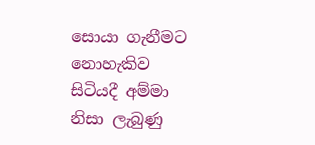සොයා ගැනීමට නොහැකිව සිටියදී අම්මා නිසා ලැබුණු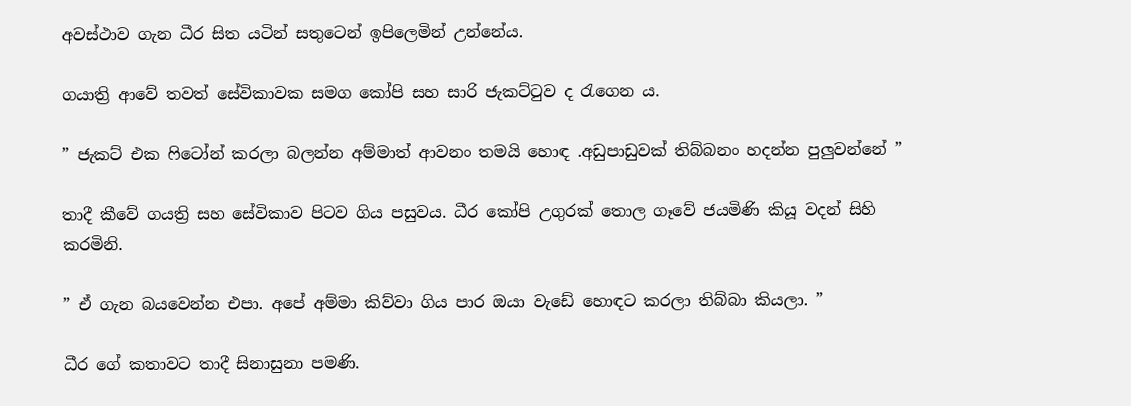අවස්ථාව ගැන ධීර සිත යටින් සතුටෙන් ඉපිලෙමින් උන්නේය.

ගයාත්‍රි ආවේ තවත් සේවිකාවක සමග කෝපි සහ සාරි ජැකට්ටුව ද රැගෙන ය.

” ජැකට් එක ෆිටෝන් කරලා බලන්න අම්මාත් ආවනං තමයි හොඳ .අඩුපාඩුවක් තිබ්බනං හදන්න පුලුවන්නේ ”

තාදී කීවේ ගයත්‍රි සහ සේවිකාව පිටව ගිය පසුවය. ධීර කෝපි උගුරක් තොල ගෑවේ ජයමිණි කියූ වදන් සිහි කරමිනි.

” ඒ ගැන බයවෙන්න එපා. අපේ අම්මා කිව්වා ගිය පාර ඔයා වැඩේ හොඳට කරලා තිබ්බා කියලා. ”

ධීර ගේ කතාවට තාදී සිනාසුනා පමණි.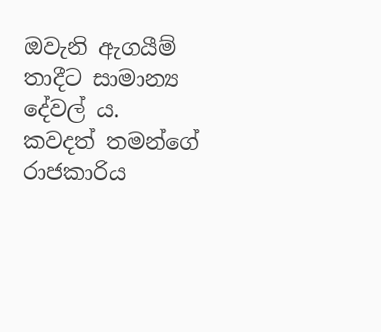ඔවැනි ඇගයීම් තාදීට සාමාන්‍ය දේවල් ය. කවදත් තමන්ගේ රාජකාරිය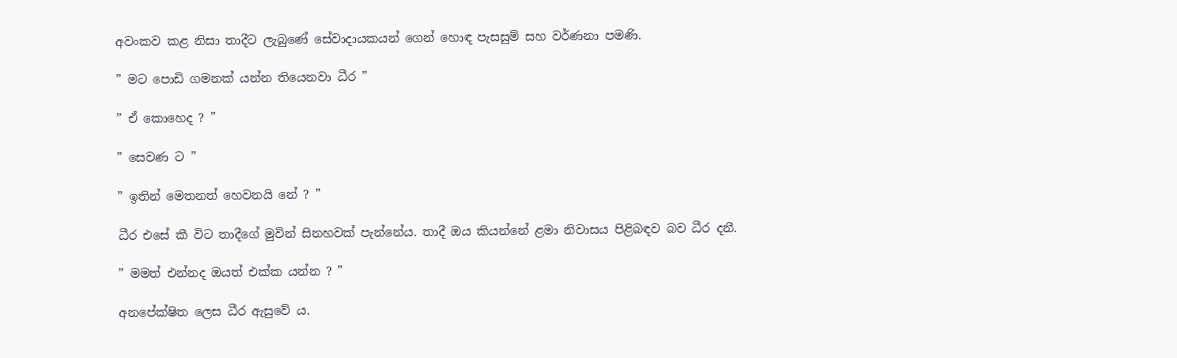අවංකව කළ නිසා තාදීට ලැබුණේ සේවාදායකයන් ගෙන් හොඳ පැසසුම් සහ වර්ණනා පමණි.

” මට පොඩි ගමනක් යන්න තියෙනවා ධීර ”

” ඒ කොහෙද ? ”

” සෙවණ ට ”

” ඉතින් මෙතනත් හෙවනයි නේ ? ”

ධීර එසේ කී විට තාදීගේ මුවින් සිනහවක් පැන්නේය. තාදී ඔය කියන්නේ ළමා නිවාසය පිළිබඳව බව ධීර දනී.

” මමත් එන්නද ඔයත් එක්ක යන්න ? ”

අනපේක්ෂිත ලෙස ධීර ඇසුවේ ය.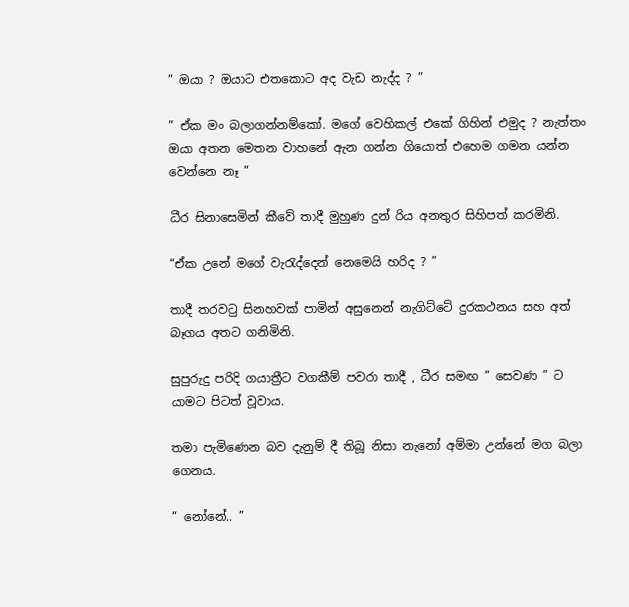” ඔයා ? ඔයාට එතකොට අද වැඩ නැද්ද ? ”

” ඒක මං බලාගන්නම්කෝ. මගේ වෙහිකල් එකේ ගිහින් එමුද ? නැත්තං ඔයා අතන මෙතන වාහනේ ඇන ගන්න ගියොත් එහෙම ගමන යන්න වෙන්නෙ නෑ ”

ධීර සිනාසෙමින් කීවේ තාදී මුහුණ දුන් රිය අනතුර සිහිපත් කරමිනි.

“ඒක උනේ මගේ වැරැද්දෙන් නෙමෙයි හරිද ? ”

තාදී තරවටු සිනහවක් පාමින් අසුනෙන් නැගිට්ටේ දුරකථනය සහ අත් බෑගය අතට ගනිමිනි.

සුපුරුදු පරිදි ගයාත්‍රීට වගකීම් පවරා තාදී , ධීර සමඟ ” සෙවණ ” ට යාමට පිටත් වූවාය.

තමා පැමිණෙන බව දැනුම් දී තිබූ නිසා නැනෝ අම්මා උන්නේ මග බලා ගෙනය.

” නෝනේ.. ”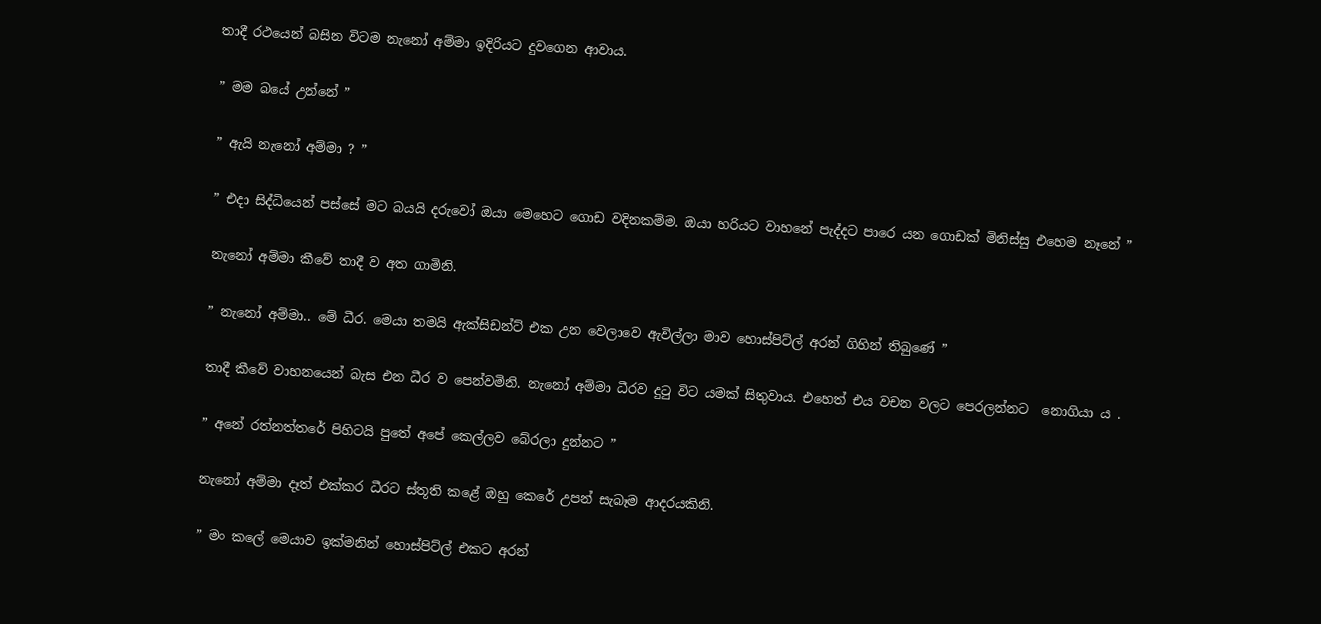තාදී රථයෙන් බසින විටම නැනෝ අම්මා ඉදිරියට දුවගෙන ආවාය.

” මම බයේ උන්නේ ”

” ඇයි නැනෝ අම්මා ? ”

” එදා සිද්ධියෙන් පස්සේ මට බයයි දරුවෝ ඔයා මෙහෙට ගොඩ වදිනකම්ම. ඔයා හරියට වාහනේ පැද්දට පාරෙ යන ගොඩක් මිනිස්සු එහෙම නෑනේ ”

නැනෝ අම්මා කීවේ තාදී ව අත ගාමිනි.

” නැනෝ අම්මා.. මේ ධීර. මෙයා තමයි ඇක්සිඩන්ට් එක උන වෙලාවෙ ඇවිල්ලා මාව හොස්පිට්ල් අරන් ගිහින් තිබුණේ ”

තාදී කීවේ වාහනයෙන් බැස එන ධීර ව පෙන්වමිනි. නැනෝ අම්මා ධීරව දුටු විට යමක් සිතුවාය. එහෙත් එය වචන වලට පෙරලන්නට  නොගියා ය .

” අනේ රත්නත්තරේ පිහිටයි පුතේ අපේ කෙල්ලව බේරලා දුන්නට ”

නැනෝ අම්මා දෑත් එක්කර ධීරට ස්තූති කළේ ඔහු කෙරේ උපන් සැබෑම ආදරයකිනි.

” මං කලේ මෙයාව ඉක්මනින් හොස්පිට්ල් එකට අරන්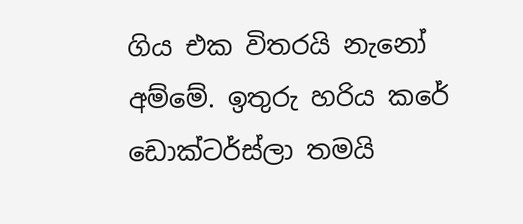ගිය එක විතරයි නැනෝ අම්මේ. ඉතුරු හරිය කරේ ඩොක්ටර්ස්ලා තමයි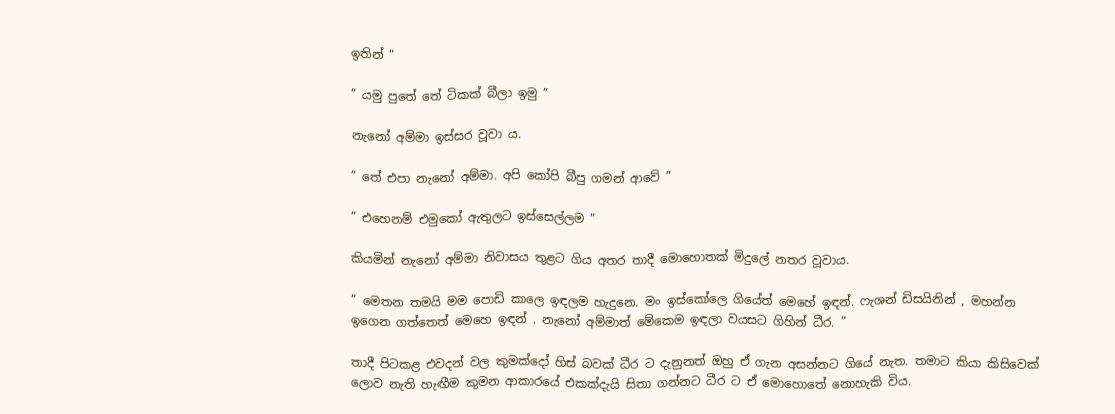ඉතින් “

” යමු පුතේ තේ ටිකක් බීලා ඉමු ”

නැනෝ අම්මා ඉස්සර වූවා ය.

” තේ එපා නැනෝ අම්මා. අපි කෝපි බීපු ගමන් ආවේ ”

” එහෙනම් එමුකෝ ඇතුලට ඉස්සෙල්ලම ”

කියමින් නැනෝ අම්මා නිවාසය තුළට ගිය අතර තාදී මොහොතක් මිදුලේ නතර වූවාය.

” මෙතන තමයි මම පොඩි කාලෙ ඉඳලම හැදුනෙ. මං ඉස්කෝලෙ ගියේත් මෙහේ ඉඳන්. ෆැශන් ඩිසයිනින් , මහන්න ඉගෙන ගත්තෙත් මෙහෙ ඉඳන් . නැනෝ අම්මාත් මේකෙම ඉඳලා වයසට ගිහින් ධීර. ”

තාදී පිටකළ එවදන් වල කුමක්දෝ හිස් බවක් ධීර ට දැනුනත් ඔහු ඒ ගැන අසන්නට ගියේ නැත. තමාට කියා කිසිවෙක් ලොව නැති හැඟීම කුමන ආකාරයේ එකක්දැයි සිතා ගන්නට ධීර ට ඒ මොහොතේ නොහැකි විය.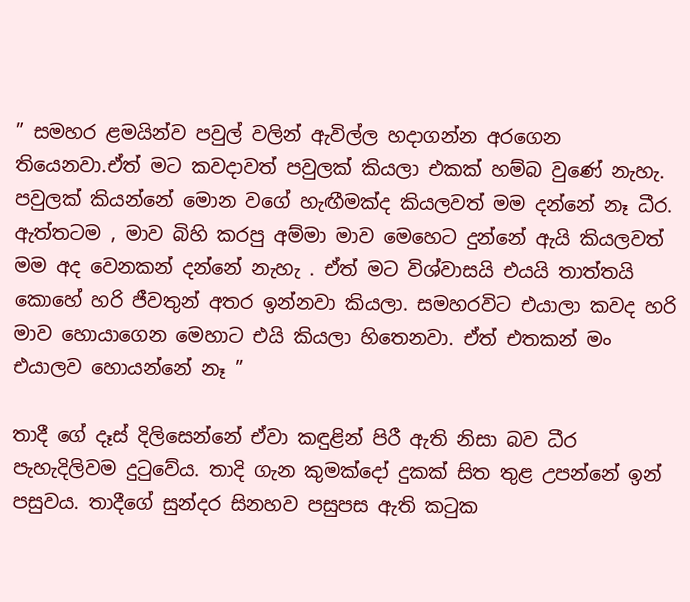” සමහර ළමයින්ව පවුල් වලින් ඇවිල්ල හදාගන්න අරගෙන තියෙනවා.ඒත් මට කවදාවත් පවුලක් කියලා එකක් හම්බ වුණේ නැහැ. පවුලක් කියන්නේ මොන වගේ හැඟීමක්ද කියලවත් මම දන්නේ නෑ ධීර. ඇත්තටම , මාව බිහි කරපු අම්මා මාව මෙහෙට දුන්නේ ඇයි කියලවත් මම අද වෙනකන් දන්නේ නැහැ . ඒත් මට විශ්වාසයි එයයි තාත්තයි කොහේ හරි ජීවතුන් අතර ඉන්නවා කියලා. සමහරවිට එයාලා කවද හරි මාව හොයාගෙන මෙහාට එයි කියලා හිතෙනවා. ඒත් එතකන් මං එයාලව හොයන්නේ නෑ ”

තාදී ගේ දෑස් දිලිසෙන්නේ ඒවා කඳුළින් පිරී ඇති නිසා බව ධීර පැහැදිලිවම දුටුවේය. තාදි ගැන කුමක්දෝ දුකක් සිත තුළ උපන්නේ ඉන් පසුවය. තාදීගේ සුන්දර සිනහව පසුපස ඇති කටුක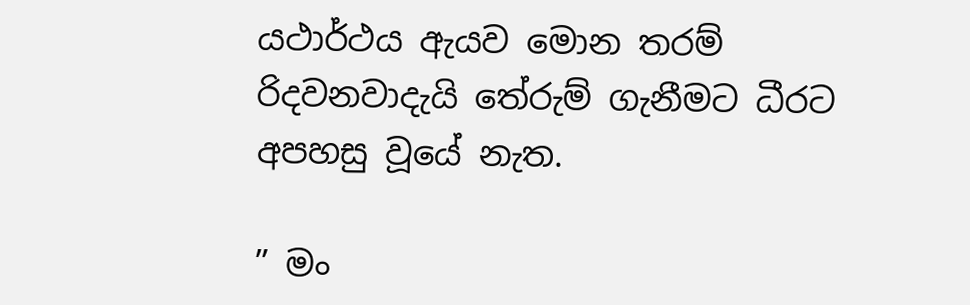යථාර්ථය ඇයව මොන තරම් රිදවනවාදැයි තේරුම් ගැනීමට ධීරට අපහසු වූයේ නැත.

” මං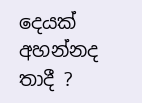දෙයක් අහන්නද තාදී ?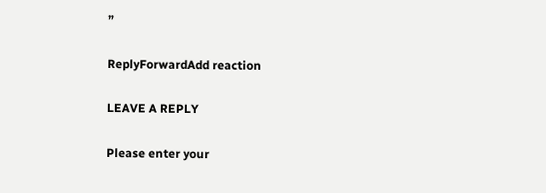”

ReplyForwardAdd reaction

LEAVE A REPLY

Please enter your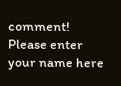comment!
Please enter your name here